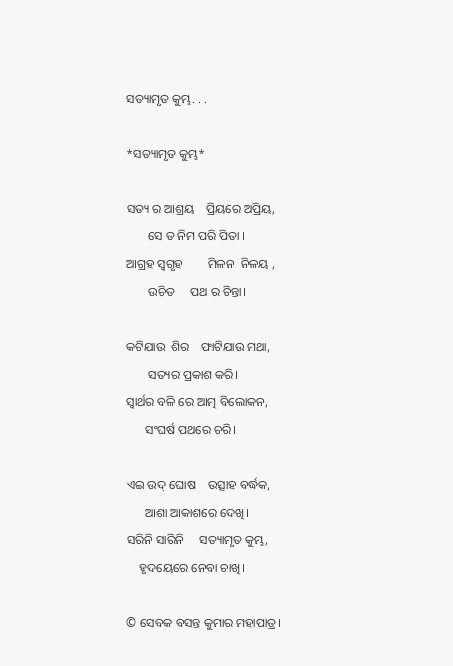ସତ୍ୟାମୃତ କୁମ୍ଭ. . .

*ସତ୍ୟାମୃତ କୁମ୍ଭ*

ସତ୍ୟ ର ଆଶ୍ରୟ    ପ୍ରିୟରେ ଅପ୍ରିୟ,
       ସେ ତ ନିମ ପରି ପିତା ।
ଆଗ୍ରହ ସ୍ଵଗୃହ        ମିଳନ  ନିଳୟ ,
       ଉଚିତ     ପଥ ର ଚିନ୍ତା।

କଟିଯାଉ  ଶିର    ଫାଟିଯାଉ ମଥା,
       ସତ୍ୟର ପ୍ରକାଶ କରି।
ସ୍ଵାର୍ଥର ବଳି ରେ ଆତ୍ମ ବିଲୋକନ,
      ସଂଘର୍ଷ ପଥରେ ଚରି।

ଏଇ ଉଦ୍ ଘୋଷ    ଉତ୍ସାହ ବର୍ଦ୍ଧକ,
      ଆଶା ଆକାଶରେ ଦେଖି।
ସରିନି ସାରିନି     ସତ୍ୟାମୃତ କୁମ୍ଭ,
    ହୃଦୟେରେ ନେବା ଚାଖି।

© ସେବକ ବସନ୍ତ କୁମାର ମହାପାତ୍ର।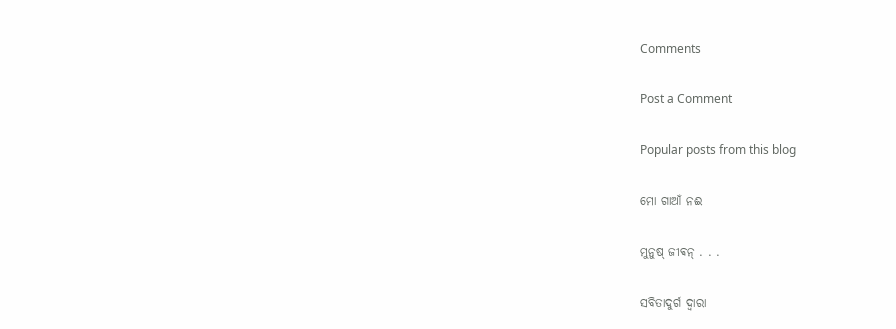Comments

Post a Comment

Popular posts from this blog

ମୋ ଗାଆଁ ନଈ

ମୁନୁଷ୍ ଜୀଵନ୍ . . .

ସବିତାଦୁର୍ଗ ଦ୍ଵାରା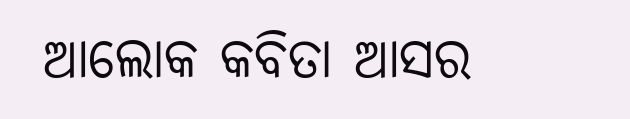ଆଲୋକ କବିତା ଆସର